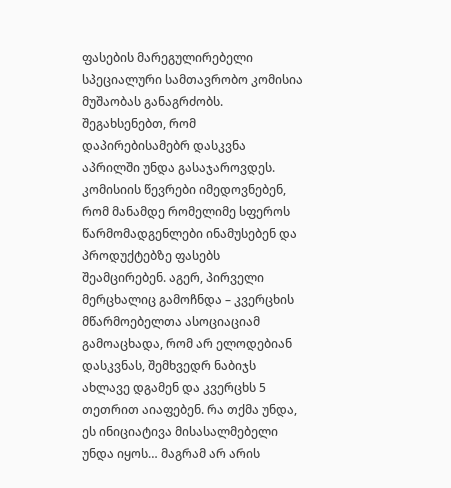ფასების მარეგულირებელი სპეციალური სამთავრობო კომისია მუშაობას განაგრძობს. შეგახსენებთ, რომ დაპირებისამებრ დასკვნა აპრილში უნდა გასაჯაროვდეს. კომისიის წევრები იმედოვნებენ, რომ მანამდე რომელიმე სფეროს წარმომადგენლები ინამუსებენ და პროდუქტებზე ფასებს შეამცირებენ. აგერ, პირველი მერცხალიც გამოჩნდა – კვერცხის მწარმოებელთა ასოციაციამ გამოაცხადა, რომ არ ელოდებიან დასკვნას, შემხვედრ ნაბიჯს ახლავე დგამენ და კვერცხს 5 თეთრით აიაფებენ. რა თქმა უნდა, ეს ინიციატივა მისასალმებელი უნდა იყოს… მაგრამ არ არის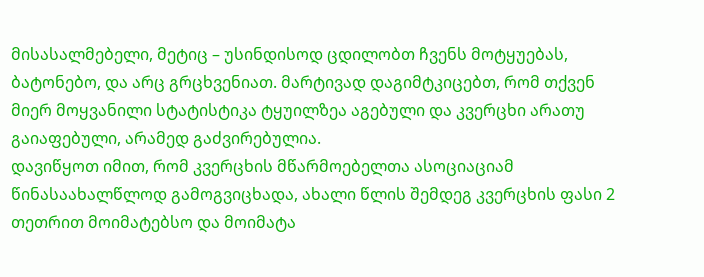მისასალმებელი, მეტიც – უსინდისოდ ცდილობთ ჩვენს მოტყუებას, ბატონებო, და არც გრცხვენიათ. მარტივად დაგიმტკიცებთ, რომ თქვენ მიერ მოყვანილი სტატისტიკა ტყუილზეა აგებული და კვერცხი არათუ გაიაფებული, არამედ გაძვირებულია.
დავიწყოთ იმით, რომ კვერცხის მწარმოებელთა ასოციაციამ წინასაახალწლოდ გამოგვიცხადა, ახალი წლის შემდეგ კვერცხის ფასი 2 თეთრით მოიმატებსო და მოიმატა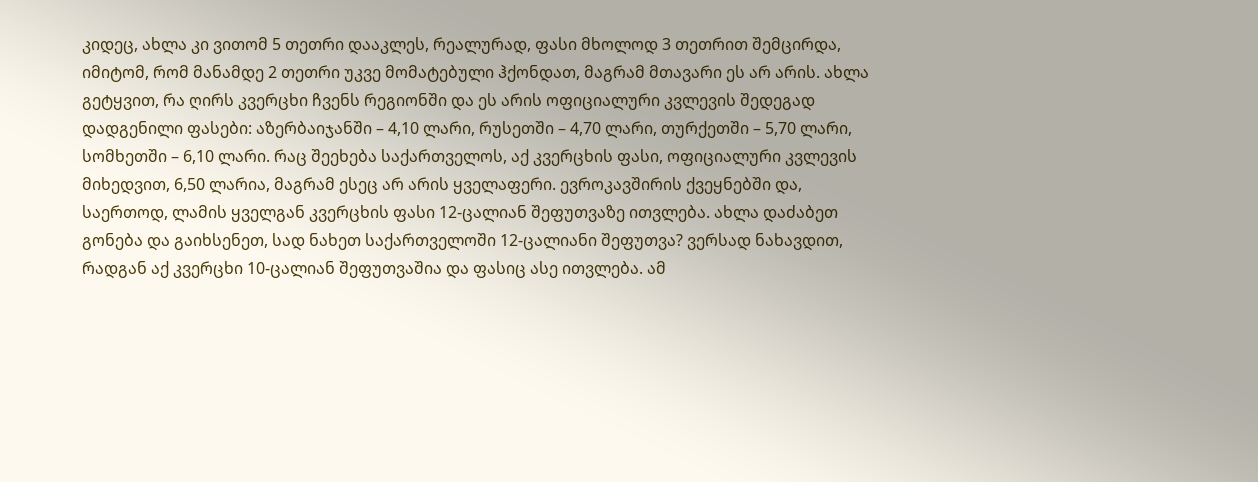კიდეც, ახლა კი ვითომ 5 თეთრი დააკლეს, რეალურად, ფასი მხოლოდ 3 თეთრით შემცირდა, იმიტომ, რომ მანამდე 2 თეთრი უკვე მომატებული ჰქონდათ, მაგრამ მთავარი ეს არ არის. ახლა გეტყვით, რა ღირს კვერცხი ჩვენს რეგიონში და ეს არის ოფიციალური კვლევის შედეგად დადგენილი ფასები: აზერბაიჯანში – 4,10 ლარი, რუსეთში – 4,70 ლარი, თურქეთში – 5,70 ლარი, სომხეთში – 6,10 ლარი. რაც შეეხება საქართველოს, აქ კვერცხის ფასი, ოფიციალური კვლევის მიხედვით, 6,50 ლარია, მაგრამ ესეც არ არის ყველაფერი. ევროკავშირის ქვეყნებში და, საერთოდ, ლამის ყველგან კვერცხის ფასი 12-ცალიან შეფუთვაზე ითვლება. ახლა დაძაბეთ გონება და გაიხსენეთ, სად ნახეთ საქართველოში 12-ცალიანი შეფუთვა? ვერსად ნახავდით, რადგან აქ კვერცხი 10-ცალიან შეფუთვაშია და ფასიც ასე ითვლება. ამ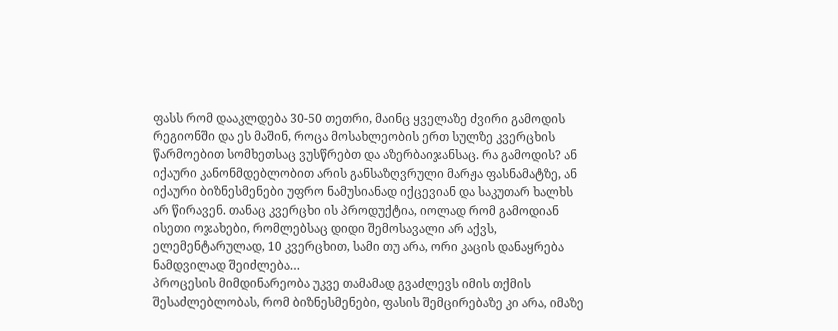ფასს რომ დააკლდება 30-50 თეთრი, მაინც ყველაზე ძვირი გამოდის რეგიონში და ეს მაშინ, როცა მოსახლეობის ერთ სულზე კვერცხის წარმოებით სომხეთსაც ვუსწრებთ და აზერბაიჯანსაც. რა გამოდის? ან იქაური კანონმდებლობით არის განსაზღვრული მარჟა ფასნამატზე, ან იქაური ბიზნესმენები უფრო ნამუსიანად იქცევიან და საკუთარ ხალხს არ წირავენ. თანაც კვერცხი ის პროდუქტია, იოლად რომ გამოდიან ისეთი ოჯახები, რომლებსაც დიდი შემოსავალი არ აქვს, ელემენტარულად, 10 კვერცხით, სამი თუ არა, ორი კაცის დანაყრება ნამდვილად შეიძლება…
პროცესის მიმდინარეობა უკვე თამამად გვაძლევს იმის თქმის შესაძლებლობას, რომ ბიზნესმენები, ფასის შემცირებაზე კი არა, იმაზე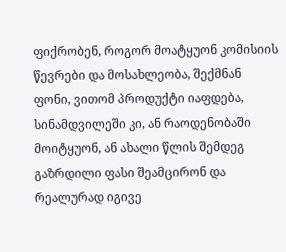ფიქრობენ, როგორ მოატყუონ კომისიის წევრები და მოსახლეობა, შექმნან ფონი, ვითომ პროდუქტი იაფდება, სინამდვილეში კი, ან რაოდენობაში მოიტყუონ, ან ახალი წლის შემდეგ გაზრდილი ფასი შეამცირონ და რეალურად იგივე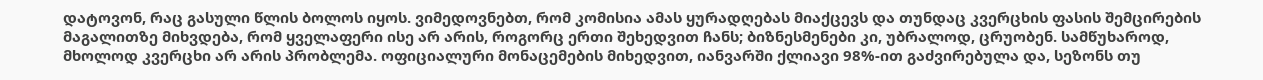დატოვონ, რაც გასული წლის ბოლოს იყოს. ვიმედოვნებთ, რომ კომისია ამას ყურადღებას მიაქცევს და თუნდაც კვერცხის ფასის შემცირების მაგალითზე მიხვდება, რომ ყველაფერი ისე არ არის, როგორც ერთი შეხედვით ჩანს; ბიზნესმენები კი, უბრალოდ, ცრუობენ. სამწუხაროდ, მხოლოდ კვერცხი არ არის პრობლემა. ოფიციალური მონაცემების მიხედვით, იანვარში ქლიავი 98%-ით გაძვირებულა და, სეზონს თუ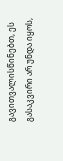გავითვალისწინებთ, ეს გასაკვირი არ უნდა იყოს,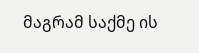მაგრამ საქმე ის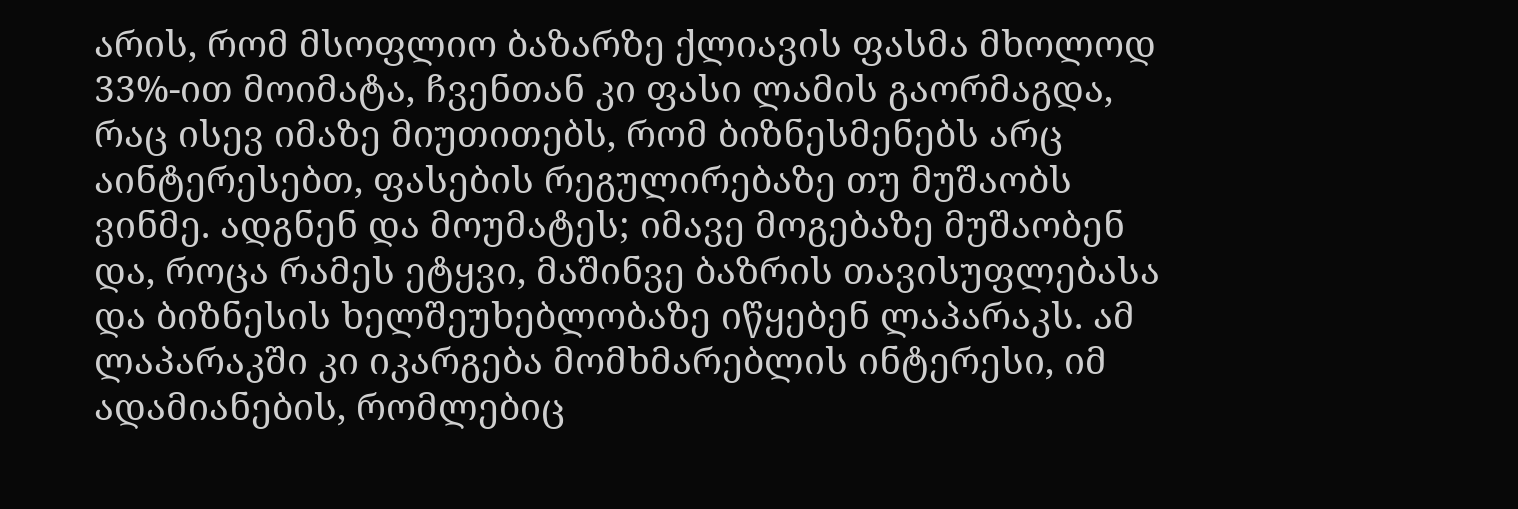არის, რომ მსოფლიო ბაზარზე ქლიავის ფასმა მხოლოდ 33%-ით მოიმატა, ჩვენთან კი ფასი ლამის გაორმაგდა, რაც ისევ იმაზე მიუთითებს, რომ ბიზნესმენებს არც აინტერესებთ, ფასების რეგულირებაზე თუ მუშაობს ვინმე. ადგნენ და მოუმატეს; იმავე მოგებაზე მუშაობენ და, როცა რამეს ეტყვი, მაშინვე ბაზრის თავისუფლებასა და ბიზნესის ხელშეუხებლობაზე იწყებენ ლაპარაკს. ამ ლაპარაკში კი იკარგება მომხმარებლის ინტერესი, იმ ადამიანების, რომლებიც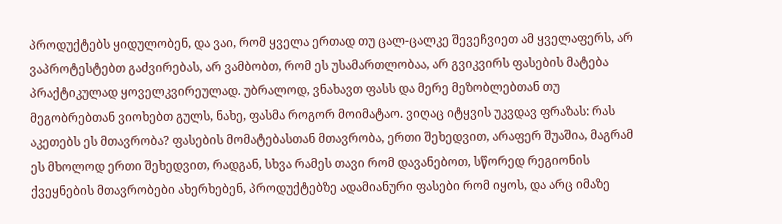პროდუქტებს ყიდულობენ, და ვაი, რომ ყველა ერთად თუ ცალ-ცალკე შევეჩვიეთ ამ ყველაფერს, არ ვაპროტესტებთ გაძვირებას, არ ვამბობთ, რომ ეს უსამართლობაა, არ გვიკვირს ფასების მატება პრაქტიკულად ყოველკვირეულად. უბრალოდ, ვნახავთ ფასს და მერე მეზობლებთან თუ მეგობრებთან ვიოხებთ გულს, ნახე, ფასმა როგორ მოიმატაო. ვიღაც იტყვის უკვდავ ფრაზას: რას აკეთებს ეს მთავრობა? ფასების მომატებასთან მთავრობა, ერთი შეხედვით, არაფერ შუაშია, მაგრამ ეს მხოლოდ ერთი შეხედვით, რადგან, სხვა რამეს თავი რომ დავანებოთ, სწორედ რეგიონის ქვეყნების მთავრობები ახერხებენ, პროდუქტებზე ადამიანური ფასები რომ იყოს, და არც იმაზე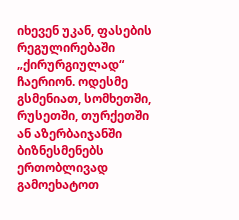იხევენ უკან, ფასების რეგულირებაში „ქირურგიულად“ ჩაერიონ. ოდესმე გსმენიათ, სომხეთში, რუსეთში, თურქეთში ან აზერბაიჯანში ბიზნესმენებს ერთობლივად გამოეხატოთ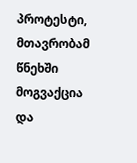პროტესტი, მთავრობამ წნეხში მოგვაქცია და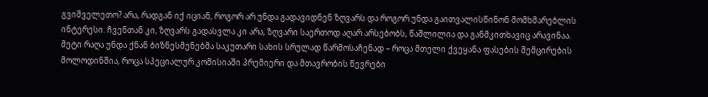გვიშველეთო? არა, რადგან იქ იციან, როგორ არ უნდა გადავიდნენ ზღვარს და როგორ უნდა გაითვალისწინონ მომხმარებლის ინტერესი. ჩვენთან კი, ზღვარს გადასვლა კი არა, ზღვარი საერთოდ აღარ არსებობს, წაშლილია და განმკითხავიც არავინაა. მეტი რაღა უნდა ქნან ბიზნესმენებმა საკუთარი სახის სრულად წარმოსაჩენად – როცა მთელი ქვეყანა ფასების შემცირების მოლოდინშია, როცა სპეციალურ კომისიაში პრემიერი და მთავრობის წევრები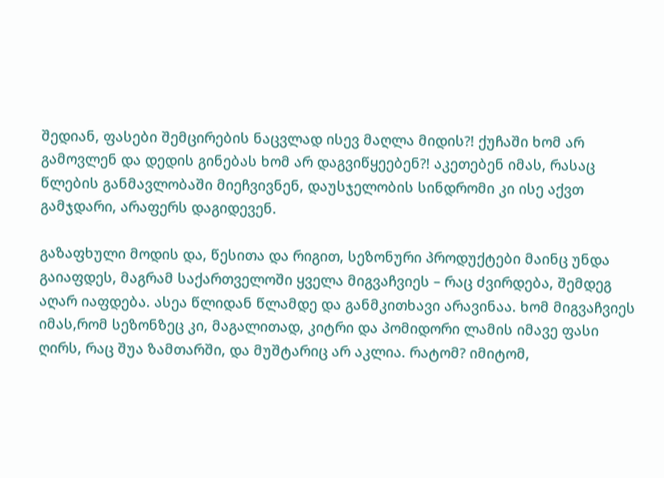შედიან, ფასები შემცირების ნაცვლად ისევ მაღლა მიდის?! ქუჩაში ხომ არ გამოვლენ და დედის გინებას ხომ არ დაგვიწყეებენ?! აკეთებენ იმას, რასაც წლების განმავლობაში მიეჩვივნენ, დაუსჯელობის სინდრომი კი ისე აქვთ გამჯდარი, არაფერს დაგიდევენ.

გაზაფხული მოდის და, წესითა და რიგით, სეზონური პროდუქტები მაინც უნდა გაიაფდეს, მაგრამ საქართველოში ყველა მიგვაჩვიეს – რაც ძვირდება, შემდეგ აღარ იაფდება. ასეა წლიდან წლამდე და განმკითხავი არავინაა. ხომ მიგვაჩვიეს იმას,რომ სეზონზეც კი, მაგალითად, კიტრი და პომიდორი ლამის იმავე ფასი ღირს, რაც შუა ზამთარში, და მუშტარიც არ აკლია. რატომ? იმიტომ,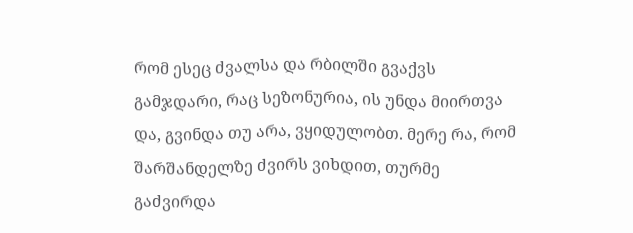რომ ესეც ძვალსა და რბილში გვაქვს გამჯდარი, რაც სეზონურია, ის უნდა მიირთვა და, გვინდა თუ არა, ვყიდულობთ. მერე რა, რომ შარშანდელზე ძვირს ვიხდით, თურმე გაძვირდა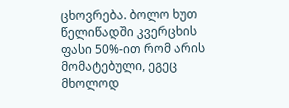ცხოვრება. ბოლო ხუთ წელიწადში კვერცხის ფასი 50%-ით რომ არის მომატებული, ეგეც მხოლოდ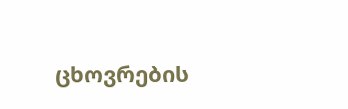ცხოვრების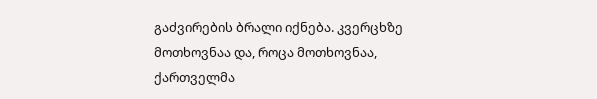გაძვირების ბრალი იქნება. კვერცხზე მოთხოვნაა და, როცა მოთხოვნაა, ქართველმა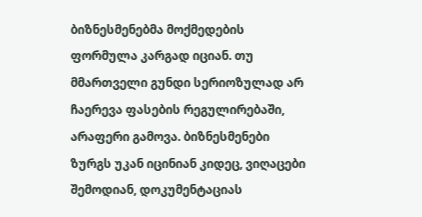ბიზნესმენებმა მოქმედების ფორმულა კარგად იციან. თუ მმართველი გუნდი სერიოზულად არ ჩაერევა ფასების რეგულირებაში, არაფერი გამოვა. ბიზნესმენები ზურგს უკან იცინიან კიდეც, ვიღაცები შემოდიან, დოკუმენტაციას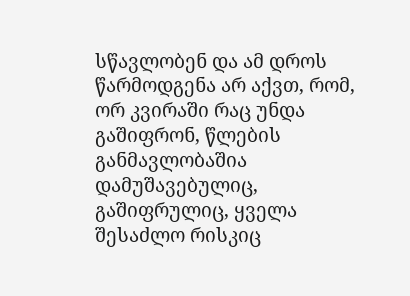სწავლობენ და ამ დროს წარმოდგენა არ აქვთ, რომ, ორ კვირაში რაც უნდა გაშიფრონ, წლების განმავლობაშია დამუშავებულიც, გაშიფრულიც, ყველა შესაძლო რისკიც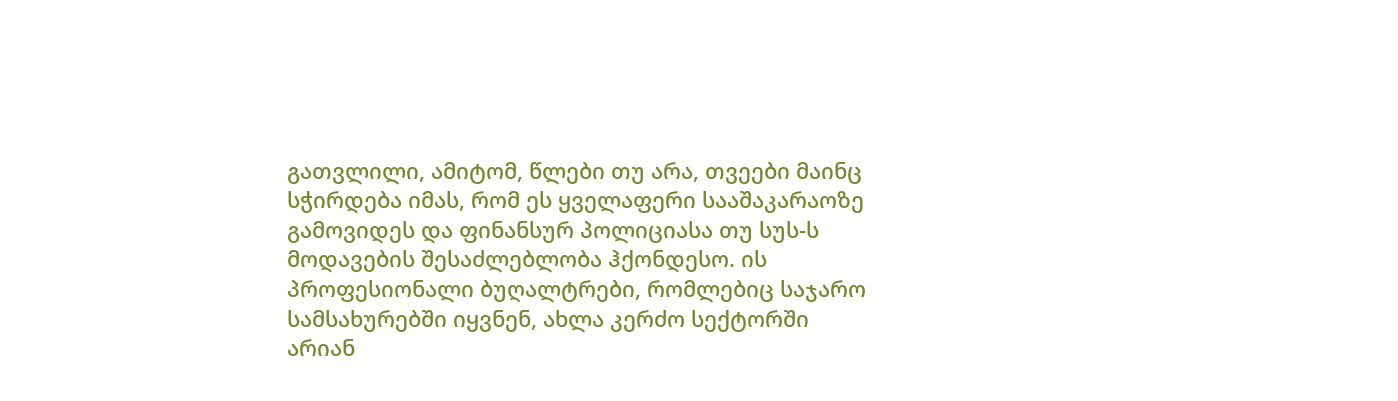გათვლილი, ამიტომ, წლები თუ არა, თვეები მაინც სჭირდება იმას, რომ ეს ყველაფერი სააშაკარაოზე გამოვიდეს და ფინანსურ პოლიციასა თუ სუს-ს მოდავების შესაძლებლობა ჰქონდესო. ის პროფესიონალი ბუღალტრები, რომლებიც საჯარო სამსახურებში იყვნენ, ახლა კერძო სექტორში არიან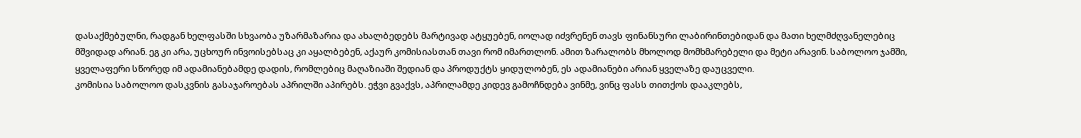დასაქმებულნი, რადგან ხელფასში სხვაობა უზარმაზარია და ახალბედებს მარტივად ატყუებენ, იოლად იძვრენენ თავს ფინანსური ლაბირინთებიდან და მათი ხელმძღვანელებიც მშვიდად არიან. ეგ კი არა, უცხოურ ინვოისებსაც კი აყალბებენ, აქაურ კომისიასთან თავი რომ იმართლონ. ამით ზარალობს მხოლოდ მომხმარებელი და მეტი არავინ. საბოლოო ჯამში, ყველაფერი სწორედ იმ ადამიანებამდე დადის, რომლებიც მაღაზიაში შედიან და პროდუქტს ყიდულობენ, ეს ადამიანები არიან ყველაზე დაუცველი.
კომისია საბოლოო დასკვნის გასაჯაროებას აპრილში აპირებს. ეჭვი გვაქვს, აპრილამდე კიდევ გამოჩნდება ვინმე, ვინც ფასს თითქოს დააკლებს,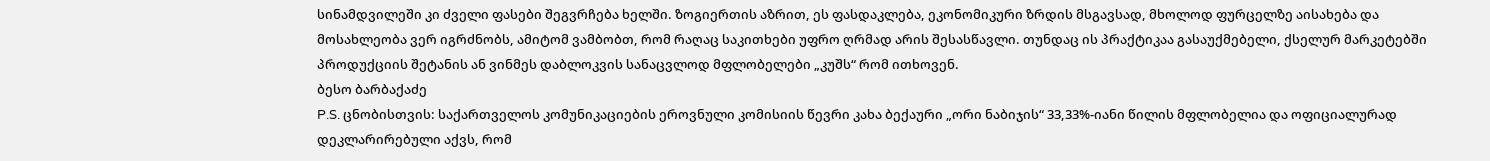სინამდვილეში კი ძველი ფასები შეგვრჩება ხელში. ზოგიერთის აზრით, ეს ფასდაკლება, ეკონომიკური ზრდის მსგავსად, მხოლოდ ფურცელზე აისახება და მოსახლეობა ვერ იგრძნობს, ამიტომ ვამბობთ, რომ რაღაც საკითხები უფრო ღრმად არის შესასწავლი. თუნდაც ის პრაქტიკაა გასაუქმებელი, ქსელურ მარკეტებში პროდუქციის შეტანის ან ვინმეს დაბლოკვის სანაცვლოდ მფლობელები „კუშს“ რომ ითხოვენ.
ბესო ბარბაქაძე
P.S. ცნობისთვის: საქართველოს კომუნიკაციების ეროვნული კომისიის წევრი კახა ბექაური „ორი ნაბიჯის“ 33,33%-იანი წილის მფლობელია და ოფიციალურად დეკლარირებული აქვს, რომ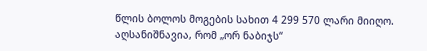წლის ბოლოს მოგების სახით 4 299 570 ლარი მიიღო. აღსანიშნავია, რომ „ორ ნაბიჯს“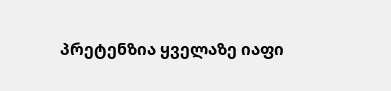პრეტენზია ყველაზე იაფი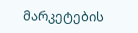მარკეტების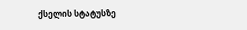ქსელის სტატუსზე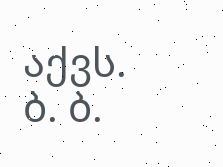აქვს.
ბ. ბ.